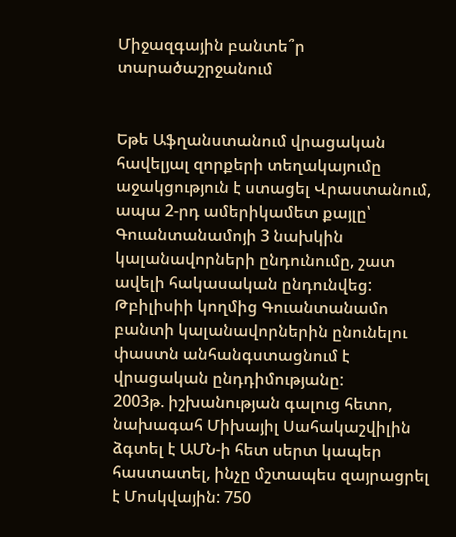Միջազգային բանտե՞ր տարածաշրջանում


Եթե Աֆղանստանում վրացական հավելյալ զորքերի տեղակայումը աջակցություն է ստացել Վրաստանում, ապա 2-րդ ամերիկամետ քայլը՝ Գուանտանամոյի 3 նախկին կալանավորների ընդունումը, շատ ավելի հակասական ընդունվեց: Թբիլիսիի կողմից Գուանտանամո բանտի կալանավորներին ընունելու փաստն անհանգստացնում է վրացական ընդդիմությանը:
2003թ. իշխանության գալուց հետո, նախագահ Միխայիլ Սահակաշվիլին ձգտել է ԱՄՆ-ի հետ սերտ կապեր հաստատել, ինչը մշտապես զայրացրել է Մոսկվային: 750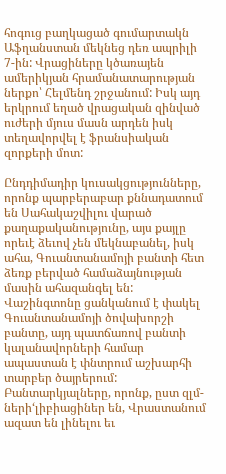հոգուց բաղկացած գումարտակն Աֆղանստան մեկնեց դեռ ապրիլի 7-ին: Վրացիները կծառայեն ամերիկյան հրամանատարության ներքո՝ Հելմենդ շրջանում: Իսկ այդ երկրում եղած վրացական զինված ուժերի մյուս մասն արդեն իսկ տեղավորվել է ֆրանսիական զորքերի մոտ:

Ընդդիմադիր կուսակցությունները, որոնք պարբերաբար քննադատում են Սահակաշվիլու վարած քաղաքականությունը, այս քայլը որեւէ ձեւով չեն մեկնաբանել, իսկ ահա, Գուանտանամոյի բանտի հետ ձեռք բերված համաձայնության մասին ահազանգել են: Վաշինգտոնը ցանկանում է փակել Գուանտանամոյի ծովախորշի բանտը, այդ պատճառով բանտի կալանավորների համար ապաստան է փնտրում աշխարհի տարբեր ծայրերում: Բանտարկյալները, որոնք, ըստ զլմ-ների‘լիբիացիներ են, Վրաստանում ազատ են լինելու եւ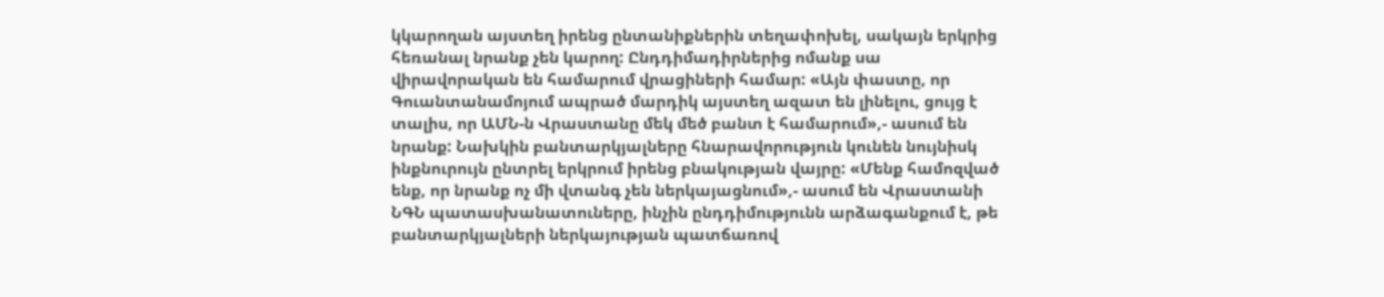կկարողան այստեղ իրենց ընտանիքներին տեղափոխել, սակայն երկրից հեռանալ նրանք չեն կարող: Ընդդիմադիրներից ոմանք սա վիրավորական են համարում վրացիների համար: «Այն փաստը, որ Գուանտանամոյում ապրած մարդիկ այստեղ ազատ են լինելու, ցույց է տալիս, որ ԱՄՆ-ն Վրաստանը մեկ մեծ բանտ է համարում»,- ասում են նրանք: Նախկին բանտարկյալները հնարավորություն կունեն նույնիսկ ինքնուրույն ընտրել երկրում իրենց բնակության վայրը: «Մենք համոզված ենք, որ նրանք ոչ մի վտանգ չեն ներկայացնում»,- ասում են Վրաստանի ՆԳՆ պատասխանատուները, ինչին ընդդիմությունն արձագանքում է, թե բանտարկյալների ներկայության պատճառով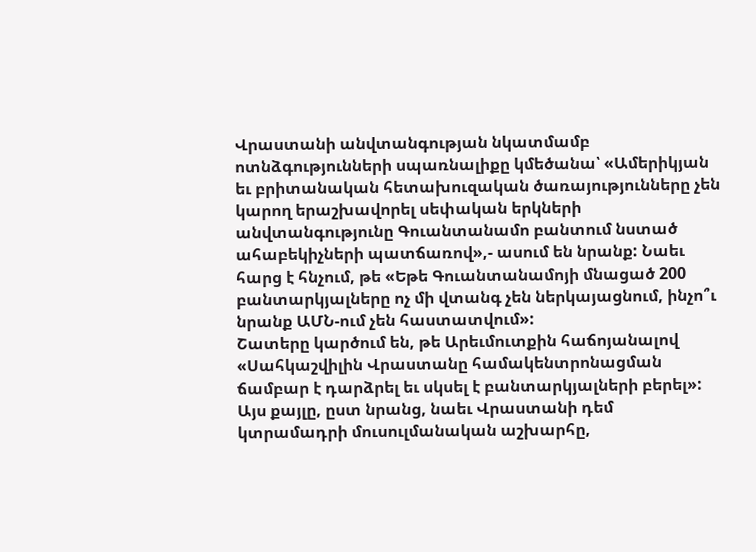Վրաստանի անվտանգության նկատմամբ ոտնձգությունների սպառնալիքը կմեծանա՝ «Ամերիկյան եւ բրիտանական հետախուզական ծառայությունները չեն կարող երաշխավորել սեփական երկների անվտանգությունը Գուանտանամո բանտում նստած ահաբեկիչների պատճառով»,- ասում են նրանք: Նաեւ հարց է հնչում, թե «Եթե Գուանտանամոյի մնացած 200 բանտարկյալները ոչ մի վտանգ չեն ներկայացնում, ինչո՞ւ նրանք ԱՄՆ-ում չեն հաստատվում»:
Շատերը կարծում են, թե Արեւմուտքին հաճոյանալով «Սահկաշվիլին Վրաստանը համակենտրոնացման ճամբար է դարձրել եւ սկսել է բանտարկյալների բերել»: Այս քայլը, ըստ նրանց, նաեւ Վրաստանի դեմ կտրամադրի մուսուլմանական աշխարհը,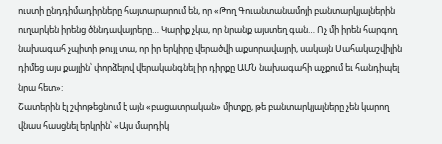ուստի ընդդիմադիրները հայտարարում են, որ «Թող Գուանտանամոյի բանտարկյալներին ուղարկեն իրենց ծննդավայրերը… Կարիք չկա, որ նրանք այստեղ գան… Ոչ մի իրեն հարգող նախագահ չպիտի թույլ տա, որ իր երկիրը վերածվի աքսորավայրի, սակայն Սահակաշվիլին դիմեց այս քայլին՝ փորձելով վերականգնել իր դիրքը ԱՄՆ նախագահի աչքում եւ հանդիպել նրա հետ»:
Շատերին էլ շփոթեցնում է այն «բացատրական» միտքը, թե բանտարկյալները չեն կարող վնաս հասցնել երկրին՝ «Այս մարդիկ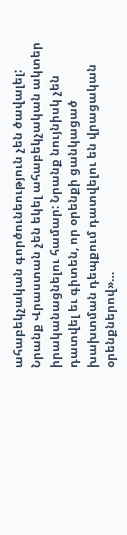ահաբեկչական գործունեություն չեն ծավալել: Նրանք Վրաստան չեն եկել ահաբեկչական ակտեր իրականացնելու համար: Նրանք նույնիսկ չեն դատվել եւ գիտեն, որ օրենքի ցանկացած խախտման դեպքում դատվելու են վրացական օրենքներով»…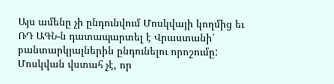Այս ամենը չի ընդունվում Մոսկվայի կողմից եւ ՌԴ ԱԳՆ-ն դատապարտել է Վրաստանի՝ բանտարկյալներին ընդունելու որոշումը: Մոսկվան վստահ չէ, որ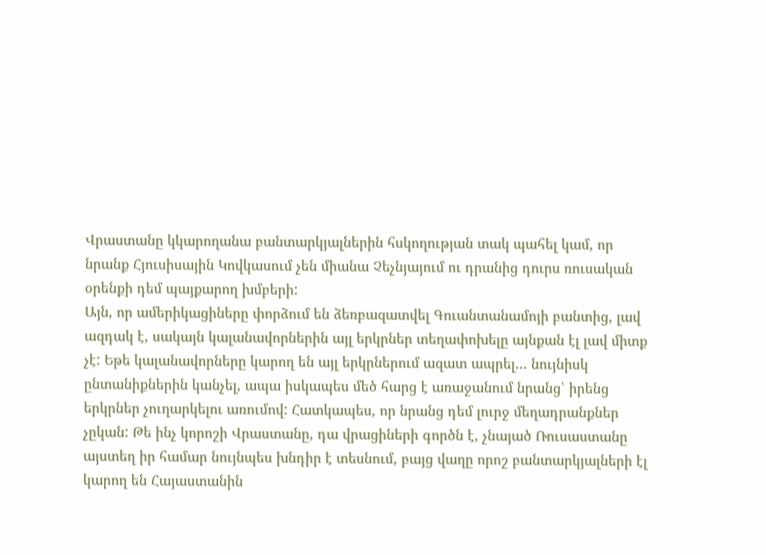Վրաստանը կկարողանա բանտարկյալներին հսկողության տակ պահել կամ, որ նրանք Հյուսիսային Կովկասում չեն միանա Չեչնյայում ու դրանից դուրս ռուսական օրենքի դեմ պայքարող խմբերի:
Այն, որ ամերիկացիները փորձում են ձեռբազատվել Գուանտանամոյի բանտից, լավ ազդակ է, սակայն կալանավորներին այլ երկրներ տեղափոխելը այնքան էլ լավ միտք չէ: Եթե կալանավորները կարող են այլ երկրներում ազատ ապրել… նույնիսկ ընտանիքներին կանչել, ապա իսկապես մեծ հարց է առաջանում նրանց՝ իրենց երկրներ չուղարկելու առումով: Հատկապես, որ նրանց դեմ լուրջ մեղադրանքներ չըկան: Թե ինչ կորոշի Վրաստանը, դա վրացիների գործն է, չնայած Ռուսաստանը այստեղ իր համար նույնպես խնդիր է տեսնում, բայց վաղը որոշ բանտարկյալների էլ կարող են Հայաստանին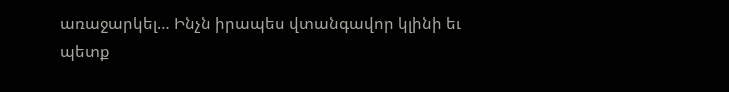առաջարկել… Ինչն իրապես վտանգավոր կլինի եւ պետք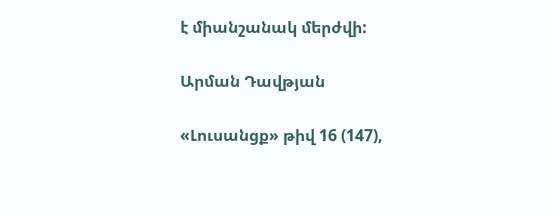է միանշանակ մերժվի:

Արման Դավթյան

«Լուսանցք» թիվ 16 (147),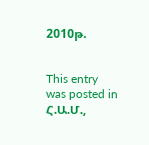2010թ.


This entry was posted in Հ.Ա.Մ.,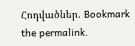Հոդվածներ. Bookmark the permalink.